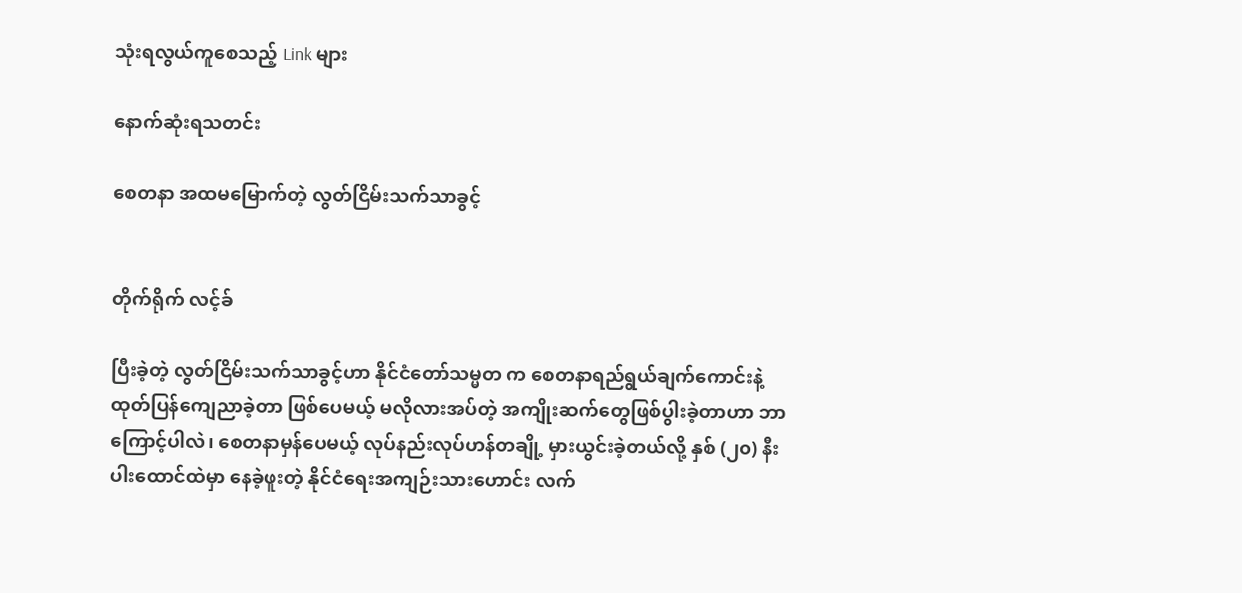သုံးရလွယ်ကူစေသည့် Link များ

နောက်ဆုံးရသတင်း

စေတနာ အထမမြောက်တဲ့ လွတ်ငြိမ်းသက်သာခွင့်


တိုက်ရိုက် လင့်ခ်

ပြီးခဲ့တဲ့ လွတ်ငြိမ်းသက်သာခွင့်ဟာ နိုင်ငံတော်သမ္မတ က စေတနာရည်ရွယ်ချက်ကောင်းနဲ့ ထုတ်ပြန်ကျေညာခဲ့တာ ဖြစ်ပေမယ့် မလိုလားအပ်တဲ့ အကျိုးဆက်တွေဖြစ်ပွါးခဲ့တာဟာ ဘာကြောင့်ပါလဲ၊ စေတနာမှန်ပေမယ့် လုပ်နည်းလုပ်ဟန်တချို့ မှားယွင်းခဲ့တယ်လို့ နှစ် (၂၀) နီးပါးထောင်ထဲမှာ နေခဲ့ဖူးတဲ့ နိုင်ငံရေးအကျဉ်းသားဟောင်း လက်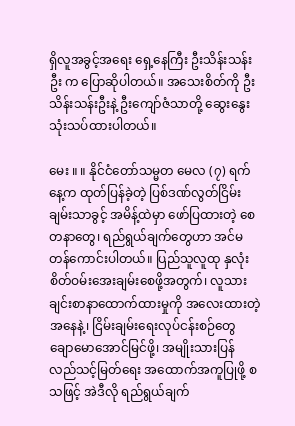ရှိလူအခွင့်အရေး ရှေ့နေကြီး ဦးသိန်းသန်းဦး က ပြောဆိုပါတယ်။ အသေးစိတ်ကို ဦးသိန်းသန်းဦးနဲ့ ဦးကျော်ဇံသာတို့ ဆွေးနွေးသုံးသပ်ထားပါတယ်။

မေး ။ ။ နိုင်ငံတော်သမ္မတ မေလ (၇) ရက်နေ့က ထုတ်ပြန်ခဲ့တဲ့ ပြစ်ဒဏ်လွတ်ငြိမ်းချမ်းသာခွင့် အမိန့်ထဲမှာ ဖော်ပြထားတဲ့ စေတနာတွေ၊ ရည်ရွယ်ချက်တွေဟာ အင်မတန်ကောင်းပါတယ်။ ပြည်သူလူထု နှလုံးစိတ်ဝမ်းအေးချမ်းစေဖို့အတွက်၊ လူသားချင်းစာနာထောက်ထားမှုကို အလေးထားတဲ့အနေနဲ့၊ ငြိမ်းချမ်းရေးလုပ်ငန်းစဉ်တွေ ချောမောအောင်မြင်ဖို့၊ အမျိုးသားပြန်လည်သင့်မြတ်ရေး အထောက်အကူပြုဖို့ စသဖြင့် အဲဒီလို ရည်ရွယ်ချက်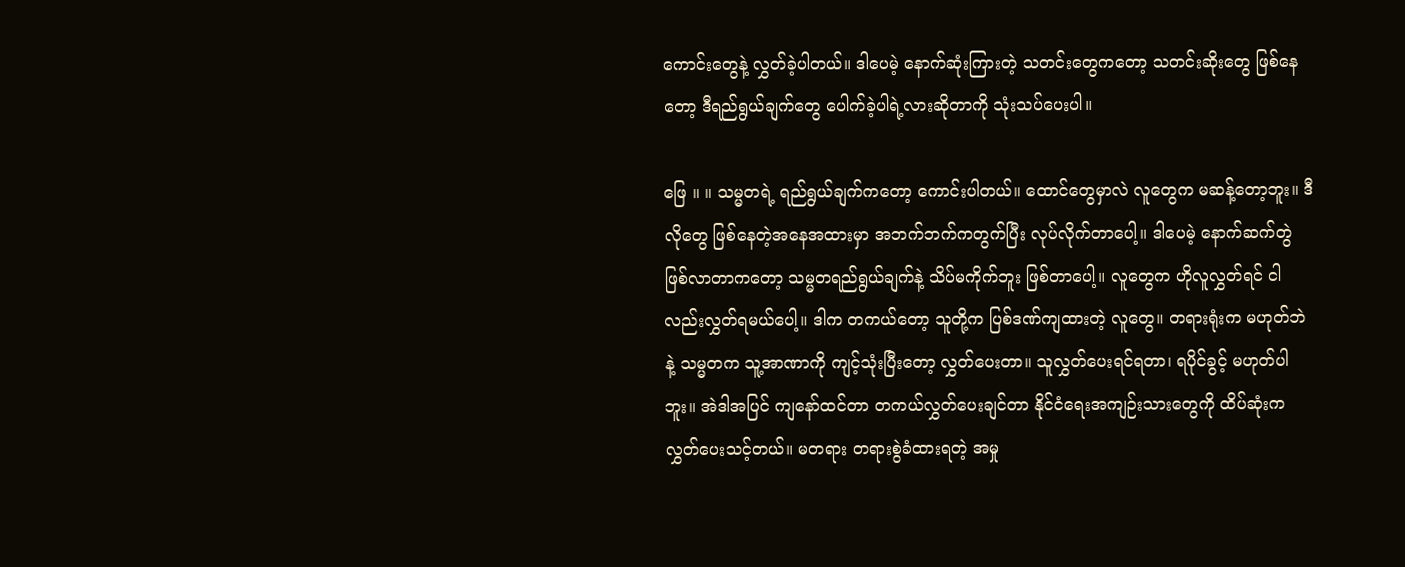ကောင်းတွေနဲ့ လွှတ်ခဲ့ပါတယ်။ ဒါပေမဲ့ နောက်ဆုံးကြားတဲ့ သတင်းတွေကတော့ သတင်းဆိုးတွေ ဖြစ်နေတော့ ဒီရည်ရွယ်ချက်တွေ ပေါက်ခဲ့ပါရဲ့လားဆိုတာကို သုံးသပ်ပေးပါ။

ဖြေ ။ ။ သမ္မတရဲ့ ရည်ရွယ်ချက်ကတော့ ကောင်းပါတယ်။ ထောင်တွေမှာလဲ လူတွေက မဆန့်တော့ဘူး။ ဒီလိုတွေ ဖြစ်နေတဲ့အနေအထားမှာ အဘက်ဘက်ကတွက်ပြီး လုပ်လိုက်တာပေါ့။ ဒါပေမဲ့ နောက်ဆက်တွဲ ဖြစ်လာတာကတော့ သမ္မတရည်ရွယ်ချက်နဲ့ သိပ်မကိုက်ဘူး ဖြစ်တာပေါ့။ လူတွေက ဟိုလူလွှတ်ရင် ငါလည်းလွှတ်ရမယ်ပေါ့။ ဒါက တကယ်တော့ သူတို့က ပြစ်ဒဏ်ကျထားတဲ့ လူတွေ။ တရားရုံးက မဟုတ်ဘဲနဲ့ သမ္မတက သူ့အာဏာကို ကျင့်သုံးပြီးတော့ လွှတ်ပေးတာ။ သူလွှတ်ပေးရင်ရတာ၊ ရပိုင်ခွင့် မဟုတ်ပါဘူး။ အဲဒါအပြင် ကျနော်ထင်တာ တကယ်လွှတ်ပေးချင်တာ နိုင်ငံရေးအကျဉ်းသားတွေကို ထိပ်ဆုံးက လွှတ်ပေးသင့်တယ်။ မတရား တရားစွဲခံထားရတဲ့ အမှု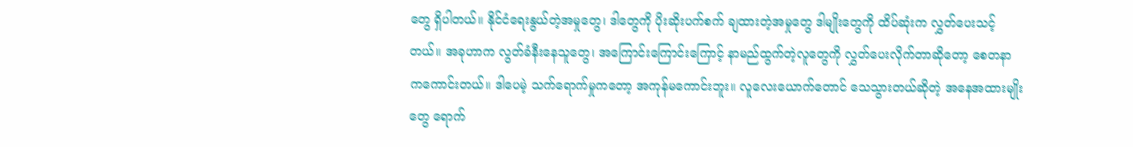တွေ ရှိပါတယ်။ နိုင်ငံရေးနွယ်တဲ့အမှုတွေ၊ ဒါတွေကို ပိုးဆိုးပက်စက် ချထားတဲ့အမှုတွေ ဒါမျိုးတွေကို ထိပ်ဆုံးက လွှတ်ပေးသင့်တယ်။ အခုဟာက လွတ်ခံနီးနေသူတွေ၊ အကြောင်းကြောင်းကြောင့် နာမည်ထွက်တဲ့လူတွေကို လွှတ်ပေးလိုက်တာဆိုတော့ စေတနာကကောင်းတယ်။ ဒါပေမဲ့ သက်ရောက်မှုကတော့ အကုန်မကောင်းဘူး။ လူလေးယောက်တောင် သေသွားတယ်ဆိုတဲ့ အနေအထားမျိုးတွေ ရောက်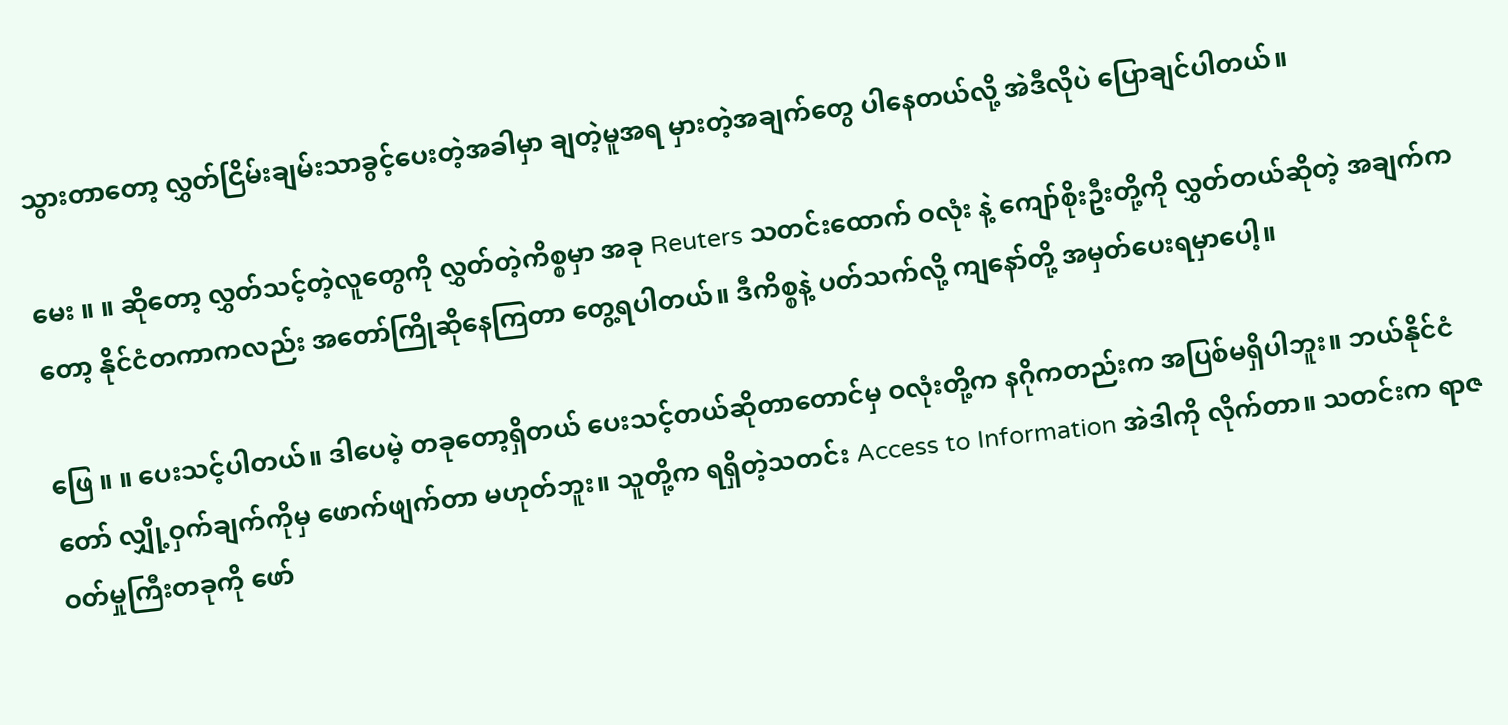သွားတာတော့ လွှတ်ငြိမ်းချမ်းသာခွင့်ပေးတဲ့အခါမှာ ချတဲ့မူအရ မှားတဲ့အချက်တွေ ပါနေတယ်လို့ အဲဒီလိုပဲ ပြောချင်ပါတယ်။

မေး ။ ။ ဆိုတော့ လွှတ်သင့်တဲ့လူတွေကို လွှတ်တဲ့ကိစ္စမှာ အခု Reuters သတင်းထောက် ဝလုံး နဲ့ ကျော်စိုးဦးတို့ကို လွှတ်တယ်ဆိုတဲ့ အချက်ကတော့ နိုင်ငံတကာကလည်း အတော်ကြိုဆိုနေကြတာ တွေ့ရပါတယ်။ ဒီကိစ္စနဲ့ ပတ်သက်လို့ ကျနော်တို့ အမှတ်ပေးရမှာပေါ့။

ဖြေ ။ ။ ပေးသင့်ပါတယ်။ ဒါပေမဲ့ တခုတော့ရှိတယ် ပေးသင့်တယ်ဆိုတာတောင်မှ ဝလုံးတို့က နဂိုကတည်းက အပြစ်မရှိပါဘူး။ ဘယ်နိုင်ငံတော် လျှို့ဝှက်ချက်ကိုမှ ဖောက်ဖျက်တာ မဟုတ်ဘူး။ သူတို့က ရရှိတဲ့သတင်း Access to Information အဲဒါကို လိုက်တာ။ သတင်းက ရာဇဝတ်မှုကြီးတခုကို ဖော်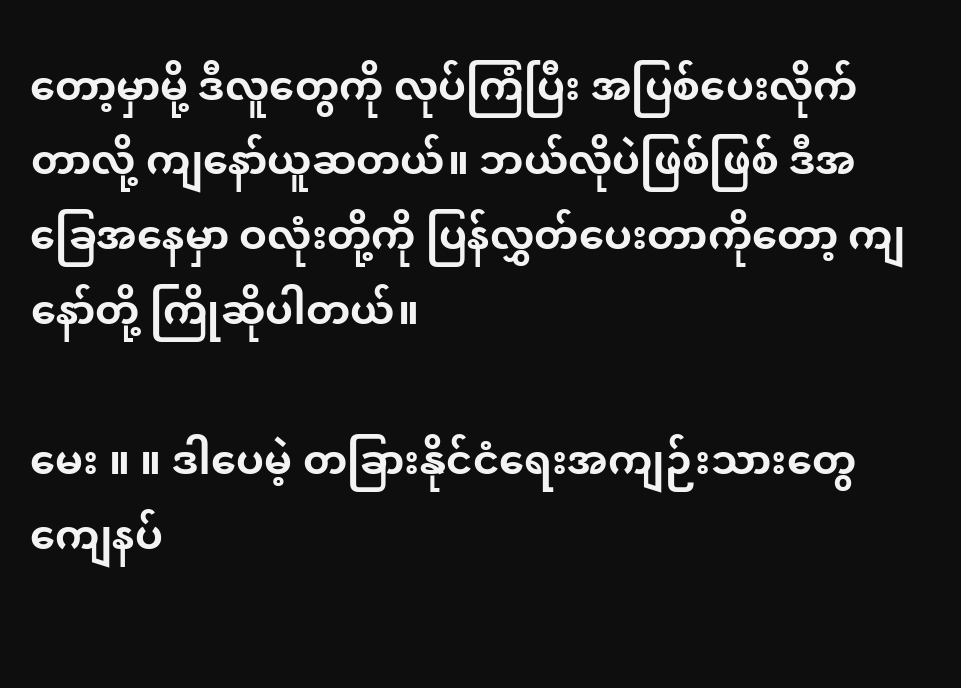တော့မှာမို့ ဒီလူတွေကို လုပ်ကြံပြီး အပြစ်ပေးလိုက်တာလို့ ကျနော်ယူဆတယ်။ ဘယ်လိုပဲဖြစ်ဖြစ် ဒီအခြေအနေမှာ ဝလုံးတို့ကို ပြန်လွှတ်ပေးတာကိုတော့ ကျနော်တို့ ကြိုဆိုပါတယ်။

မေး ။ ။ ဒါပေမဲ့ တခြားနိုင်ငံရေးအကျဉ်းသားတွေ ကျေနပ်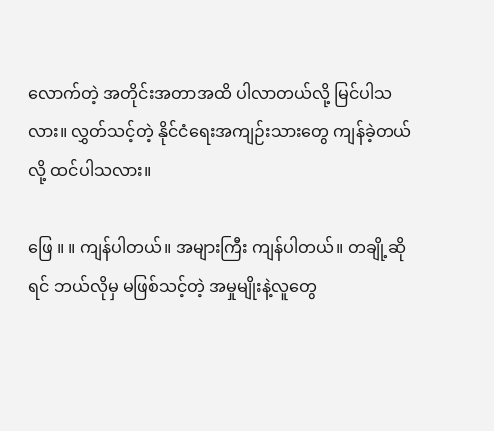လောက်တဲ့ အတိုင်းအတာအထိ ပါလာတယ်လို့ မြင်ပါသလား။ လွှတ်သင့်တဲ့ နိုင်ငံရေးအကျဉ်းသားတွေ ကျန်ခဲ့တယ်လို့ ထင်ပါသလား။

ဖြေ ။ ။ ကျန်ပါတယ်။ အများကြီး ကျန်ပါတယ်။ တချို့ဆိုရင် ဘယ်လိုမှ မဖြစ်သင့်တဲ့ အမှုမျိုးနဲ့လူတွေ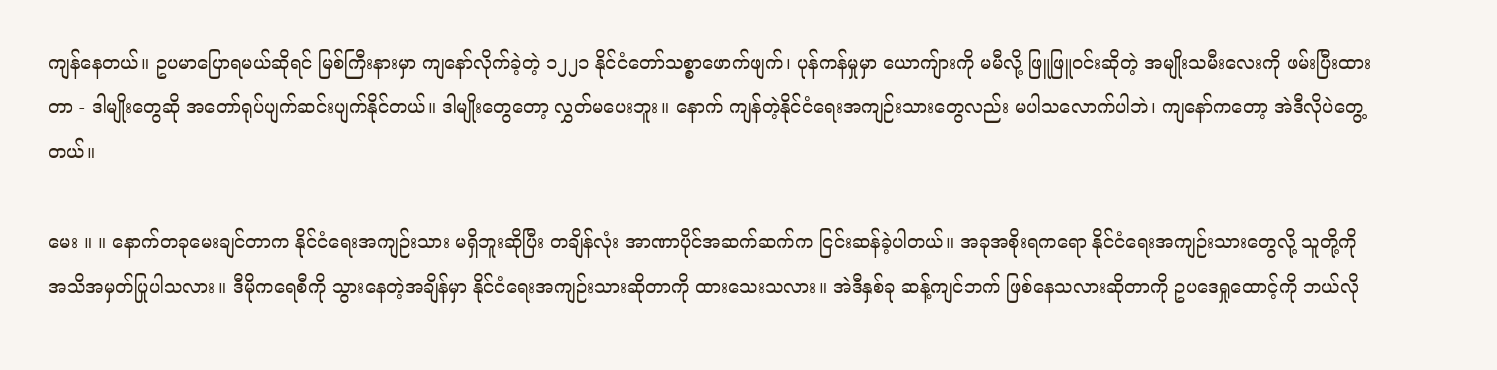ကျန်နေတယ်။ ဥပမာပြောရမယ်ဆိုရင် မြစ်ကြီးနားမှာ ကျနော်လိုက်ခဲ့တဲ့ ၁၂၂၁ နိုင်ငံတော်သစ္စာဖောက်ဖျက်၊ ပုန်ကန်မှုမှာ ယောကျ်ားကို မမီလို့ ဖြူဖြူဝင်းဆိုတဲ့ အမျိုးသမီးလေးကို ဖမ်းပြီးထားတာ - ဒါမျိုးတွေဆို အတော်ရုပ်ပျက်ဆင်းပျက်နိုင်တယ်။ ဒါမျိုးတွေတော့ လွှတ်မပေးဘူး။ နောက် ကျန်တဲ့နိုင်ငံရေးအကျဉ်းသားတွေလည်း မပါသလောက်ပါဘဲ၊ ကျနော်ကတော့ အဲဒီလိုပဲတွေ့တယ်။

မေး ။ ။ နောက်တခုမေးချင်တာက နိုင်ငံရေးအကျဉ်းသား မရှိဘူးဆိုပြီး တချိန်လုံး အာဏာပိုင်အဆက်ဆက်က ငြင်းဆန်ခဲ့ပါတယ်။ အခုအစိုးရကရော နိုင်ငံရေးအကျဉ်းသားတွေလို့ သူတို့ကို အသိအမှတ်ပြုပါသလား။ ဒီမိုကရေစီကို သွားနေတဲ့အချိန်မှာ နိုင်ငံရေးအကျဉ်းသားဆိုတာကို ထားသေးသလား။ အဲဒီနှစ်ခု ဆန့်ကျင်ဘက် ဖြစ်နေသလားဆိုတာကို ဥပဒေရှုထောင့်ကို ဘယ်လို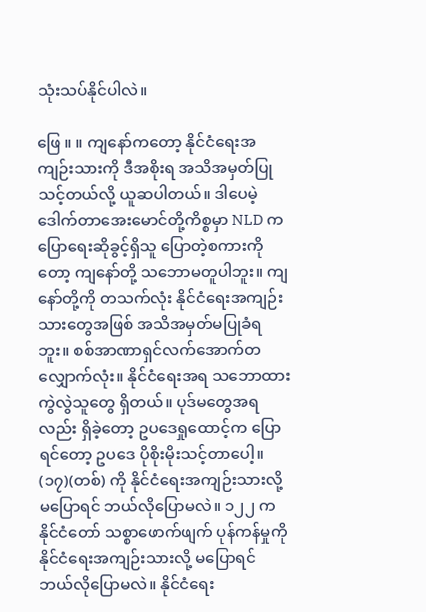သုံးသပ်နိုင်ပါလဲ။

ဖြေ ။ ။ ကျနော်ကတော့ နိုင်ငံရေးအကျဉ်းသားကို ဒီအစိုးရ အသိအမှတ်ပြုသင့်တယ်လို့ ယူဆပါတယ်။ ဒါပေမဲ့ ဒေါက်တာအေးမောင်တို့ကိစ္စမှာ NLD က ပြောရေးဆိုခွင့်ရှိသူ ပြောတဲ့စကားကိုတော့ ကျနော်တို့ သဘောမတူပါဘူး။ ကျနော်တို့ကို တသက်လုံး နိုင်ငံရေးအကျဉ်းသားတွေအဖြစ် အသိအမှတ်မပြုခံရဘူး။ စစ်အာဏာရှင်လက်အောက်တလျှောက်လုံး။ နိုင်ငံရေးအရ သဘောထားကွဲလွဲသူတွေ ရှိတယ်။ ပုဒ်မတွေအရလည်း ရှိခဲ့တော့ ဥပဒေရှုထောင့်က ပြောရင်တော့ ဥပဒေ ပိုစိုးမိုးသင့်တာပေါ့။ (၁၇)(တစ်) ကို နိုင်ငံရေးအကျဉ်းသားလို့ မပြောရင် ဘယ်လိုပြောမလဲ။ ၁၂၂ က နိုင်ငံတော် သစ္စာဖောက်ဖျက် ပုန်ကန်မှုကို နိုင်ငံရေးအကျဉ်းသားလို့ မပြောရင် ဘယ်လိုပြောမလဲ။ နိုင်ငံရေး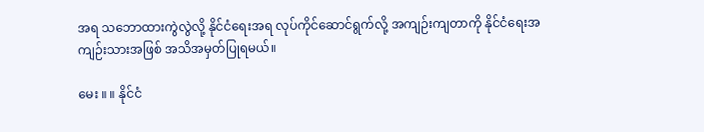အရ သဘောထားကွဲလွဲလို့ နိုင်ငံရေးအရ လုပ်ကိုင်ဆောင်ရွက်လို့ အကျဉ်းကျတာကို နိုင်ငံရေးအကျဉ်းသားအဖြစ် အသိအမှတ်ပြုရမယ်။

မေး ။ ။ နိုင်ငံ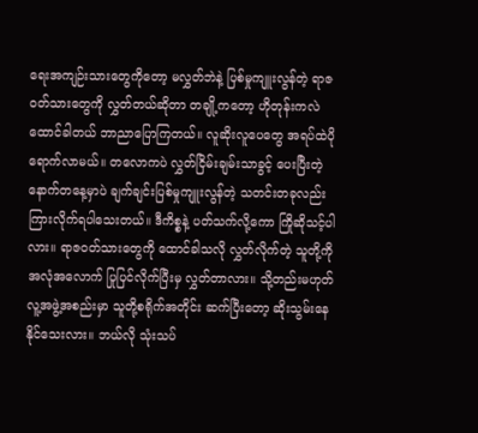ရေးအကျဉ်းသားတွေကိုတော့ မလွှတ်ဘဲနဲ့ ပြစ်မှုကျူးလွန်တဲ့ ရာဇဝတ်သားတွေကို လွှတ်တယ်ဆိုတာ တချို့ကတော့ ဟိုတုန်းကလဲ ထောင်ခါတယ် ဘာညာပြောကြတယ်။ လူဆိုးလူပေတွေ အရပ်ထဲပိုရောက်လာမယ်။ တလောကပဲ လွှတ်ငြိမ်းချမ်းသာခွင့် ပေးပြီးတဲ့နောက်တနေ့မှာပဲ ချက်ချင်းပြစ်မှုကျူးလွန်တဲ့ သတင်းတခုလည်း ကြားလိုက်ရပါသေးတယ်။ ဒီကိစ္စနဲ့ ပတ်သက်လို့ကော ကြိုဆိုသင့်ပါလား။ ရာဇဝတ်သားတွေကို ထောင်ခါသလို လွှတ်လိုက်တဲ့ သူတို့ကို အလုံအလောက် ပြုပြင်လိုက်ပြီးမှ လွှတ်တာလား။ သို့တည်းမဟုတ် လူ့အဖွဲ့အစည်းမှာ သူတို့စရိုက်အတိုင်း ဆက်ပြီးတော့ ဆိုးသွမ်းနေနိုင်သေးလား။ ဘယ်လို သုံးသပ်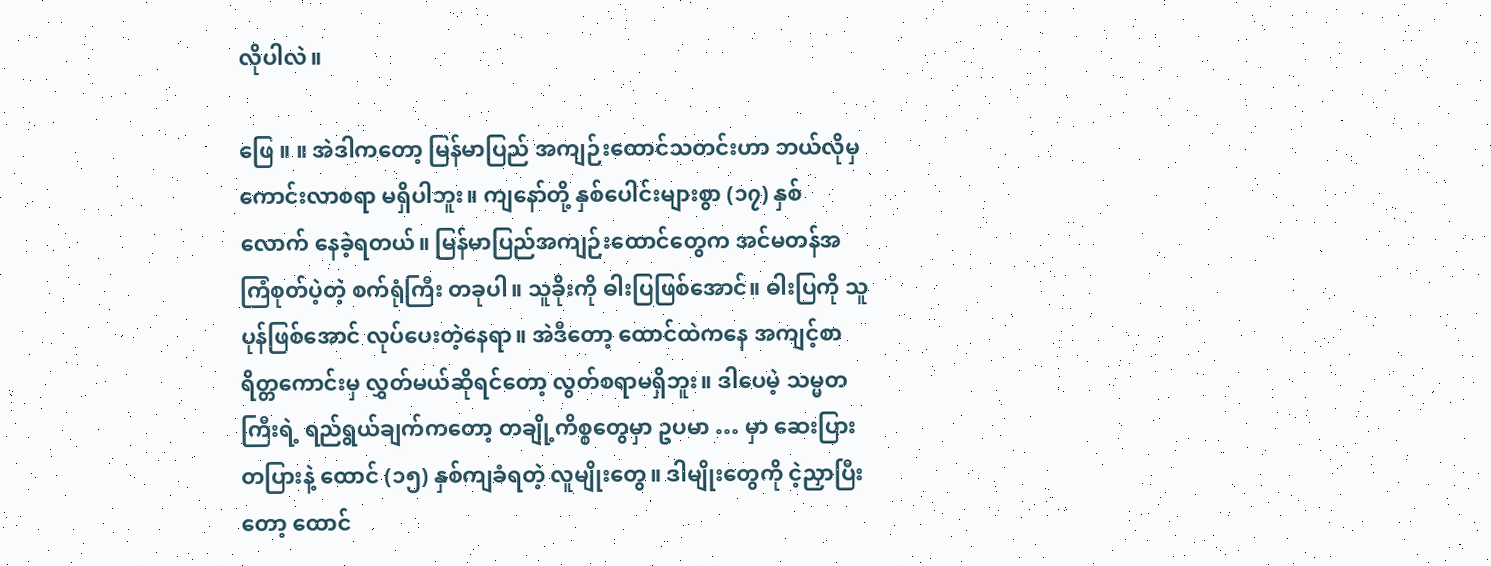လိုပါလဲ။

ဖြေ ။ ။ အဲဒါကတော့ မြန်မာပြည် အကျဉ်းထောင်သတင်းဟာ ဘယ်လိုမှကောင်းလာစရာ မရှိပါဘူး။ ကျနော်တို့ နှစ်ပေါင်းများစွာ (၁၇) နှစ်လောက် နေခဲ့ရတယ်။ မြန်မာပြည်အကျဉ်းထောင်တွေက အင်မတန်အကြံစုတ်ပဲ့တဲ့ စက်ရုံကြီး တခုပါ။ သူခိုးကို ဓါးပြဖြစ်အောင်။ ဓါးပြကို သူပုန်ဖြစ်အောင် လုပ်ပေးတဲ့နေရာ။ အဲဒီတော့ ထောင်ထဲကနေ အကျင့်စာရိတ္တကောင်းမှ လွှတ်မယ်ဆိုရင်တော့ လွတ်စရာမရှိဘူး။ ဒါပေမဲ့ သမ္မတကြီးရဲ့ ရည်ရွယ်ချက်ကတော့ တချို့ကိစ္စတွေမှာ ဥပမာ … မှာ ဆေးပြားတပြားနဲ့ ထောင် (၁၅) နှစ်ကျခံရတဲ့ လူမျိုးတွေ။ ဒါမျိုးတွေကို ငဲ့ညှာပြီးတော့ ထောင်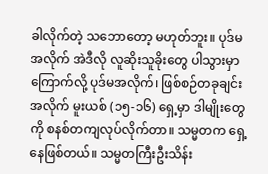ခါလိုက်တဲ့ သဘောတော့ မဟုတ်ဘူး။ ပုဒ်မအလိုက် အဲဒီလို လူဆိုးသူခိုးတွေ ပါသွားမှာကြောက်လို့ ပုဒ်မအလိုက်၊ ဖြစ်စဉ်တခုချင်းအလိုက် မူးယစ် (၁၅-၁၆) ရှေ့မှာ ဒါမျိုးတွေကို စနစ်တကျလုပ်လိုက်တာ။ သမ္မတက ရှေ့နေဖြစ်တယ်။ သမ္မတကြီးဦးသိန်း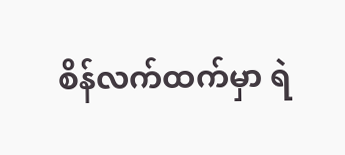စိန်လက်ထက်မှာ ရဲ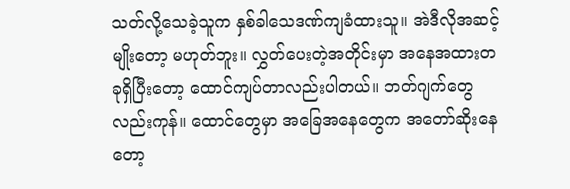သတ်လို့သေခဲ့သူက နှစ်ခါသေဒဏ်ကျခံထားသူ။ အဲဒီလိုအဆင့်မျိုးတော့ မဟုတ်ဘူး။ လွှတ်ပေးတဲ့အတိုင်းမှာ အနေအထားတခုရှိပြီးတော့ ထောင်ကျပ်တာလည်းပါတယ်။ ဘတ်ဂျက်တွေလည်းကုန်။ ထောင်တွေမှာ အခြေအနေတွေက အတော်ဆိုးနေတော့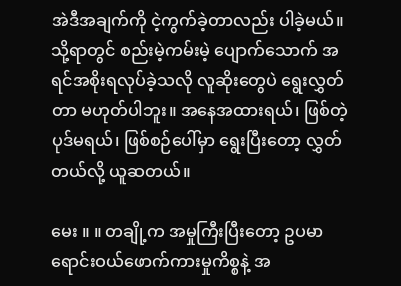အဲဒီအချက်ကို ငဲ့ကွက်ခဲ့တာလည်း ပါခဲ့မယ်။ သို့ရာတွင် စည်းမဲ့ကမ်းမဲ့ ပျောက်သောက် အရင်အစိုးရလုပ်ခဲ့သလို လူဆိုးတွေပဲ ရွေးလွှတ်တာ မဟုတ်ပါဘူး။ အနေအထားရယ်၊ ဖြစ်တဲ့ပုဒ်မရယ်၊ ဖြစ်စဉ်ပေါ်မှာ ရွေးပြီးတော့ လွှတ်တယ်လို့ ယူဆတယ်။

မေး ။ ။ တချို့က အမှုကြီးပြီးတော့ ဥပမာ ရောင်းဝယ်ဖောက်ကားမှုကိစ္စနဲ့ အ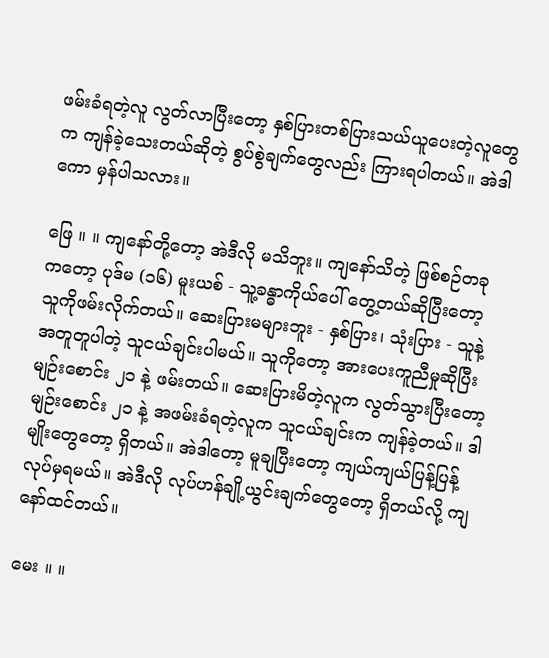ဖမ်းခံရတဲ့လူ လွတ်လာပြီးတော့ နှစ်ပြားတစ်ပြားသယ်ယူပေးတဲ့လူတွေက ကျန်ခဲ့သေးတယ်ဆိုတဲ့ စွပ်စွဲချက်တွေလည်း ကြားရပါတယ်။ အဲဒါကော မှန်ပါသလား။

ဖြေ ။ ။ ကျနော်တို့တော့ အဲဒီလို မသိဘူး။ ကျနော်သိတဲ့ ဖြစ်စဉ်တခုကတော့ ပုဒ်မ (၁၆) မူးယစ် - သူ့ခန္ဓာကိုယ်ပေါ် တွေ့တယ်ဆိုပြီးတော့ သူကိုဖမ်းလိုက်တယ်။ ဆေးပြားမများဘူး - နှစ်ပြား၊ သုံးပြား - သူနဲ့အတူတူပါတဲ့ သူငယ်ချင်းပါမယ်။ သူကိုတော့ အားပေးကူညီမှုဆိုပြီး မျဉ်းစောင်း ၂၁ နဲ့ ဖမ်းတယ်။ ဆေးပြားမိတဲ့လူက လွတ်သွားပြီးတော့ မျဉ်းစောင်း ၂၁ နဲ့ အဖမ်းခံရတဲ့လူက သူငယ်ချင်းက ကျန်ခဲ့တယ်။ ဒါမျိုးတွေတော့ ရှိတယ်။ အဲဒါတော့ မူချပြီးတော့ ကျယ်ကျယ်ပြန့်ပြန့် လုပ်မှရမယ်။ အဲဒီလို လုပ်ဟန်ချို့ယွင်းချက်တွေတော့ ရှိတယ်လို့ ကျနော်ထင်တယ်။

မေး ။ ။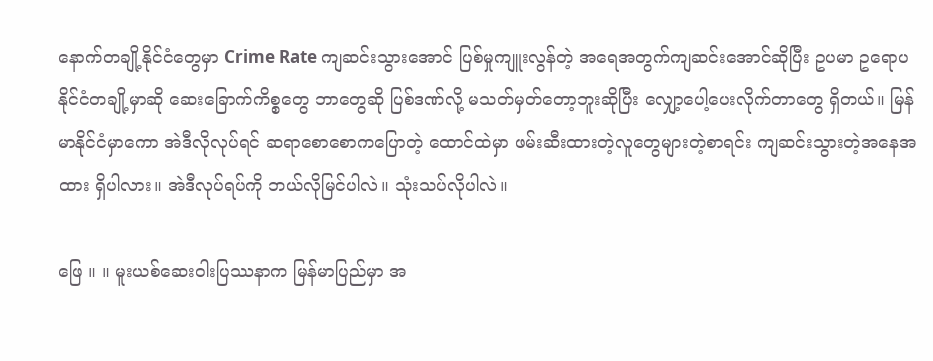နောက်တချို့နိုင်ငံတွေမှာ Crime Rate ကျဆင်းသွားအောင် ပြစ်မှုကျူးလွန်တဲ့ အရေအတွက်ကျဆင်းအောင်ဆိုပြီး ဥပမာ ဥရောပနိုင်ငံတချို့မှာဆို ဆေးခြောက်ကိစ္စတွေ ဘာတွေဆို ပြစ်ဒဏ်လို့ မသတ်မှတ်တော့ဘူးဆိုပြီး လျှော့ပေါ့ပေးလိုက်တာတွေ ရှိတယ်။ မြန်မာနိုင်ငံမှာကော အဲဒီလိုလုပ်ရင် ဆရာစောစောကပြောတဲ့ ထောင်ထဲမှာ ဖမ်းဆီးထားတဲ့လူတွေများတဲ့စာရင်း ကျဆင်းသွားတဲ့အနေအထား ရှိပါလား။ အဲဒီလုပ်ရပ်ကို ဘယ်လိုမြင်ပါလဲ။ သုံးသပ်လိုပါလဲ။

ဖြေ ။ ။ မူးယစ်ဆေးဝါးပြဿနာက မြန်မာပြည်မှာ အ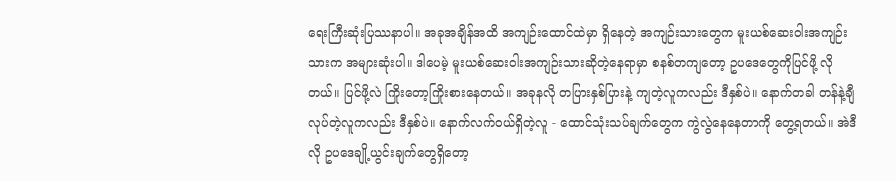ရေးကြီးဆုံးပြဿနာပါ။ အခုအချိန်အထိ အကျဉ်းထောင်ထဲမှာ ရှိနေတဲ့ အကျဉ်းသားတွေက မူးယစ်ဆေးဝါးအကျဉ်းသားက အများဆုံးပါ။ ဒါပေမဲ့ မူးယစ်ဆေးဝါးအကျဉ်းသားဆိုတဲ့နေရာမှာ စနစ်တကျတော့ ဥပဒေတွေကိုပြင်ဖို့ လိုတယ်။ ပြင်ဖို့လဲ ကြိုးတော့ကြိုးစားနေတယ်။ အခုနလို တပြားနှစ်ပြားနဲ့ ကျတဲ့လူကလည်း ဒီနှစ်ပဲ။ နောက်တခါ တန်နဲ့ချီလုပ်တဲ့လူကလည်း ဒီနှစ်ပဲ။ နောက်လက်ဝယ်ရှိတဲ့လူ - ထောင်သုံးသပ်ချက်တွေက ကွဲလွဲနေနေတာကို တွေ့ရတယ်။ အဲဒီလို ဥပဒေချို့ယွင်းချက်တွေရှိတော့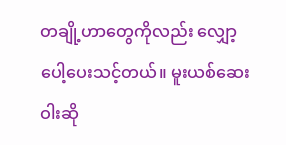တချို့ဟာတွေကိုလည်း လျှော့ပေါ့ပေးသင့်တယ်။ မူးယစ်ဆေးဝါးဆို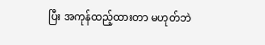ပြီး အကုန်ထည့်ထားတာ မဟုတ်ဘဲ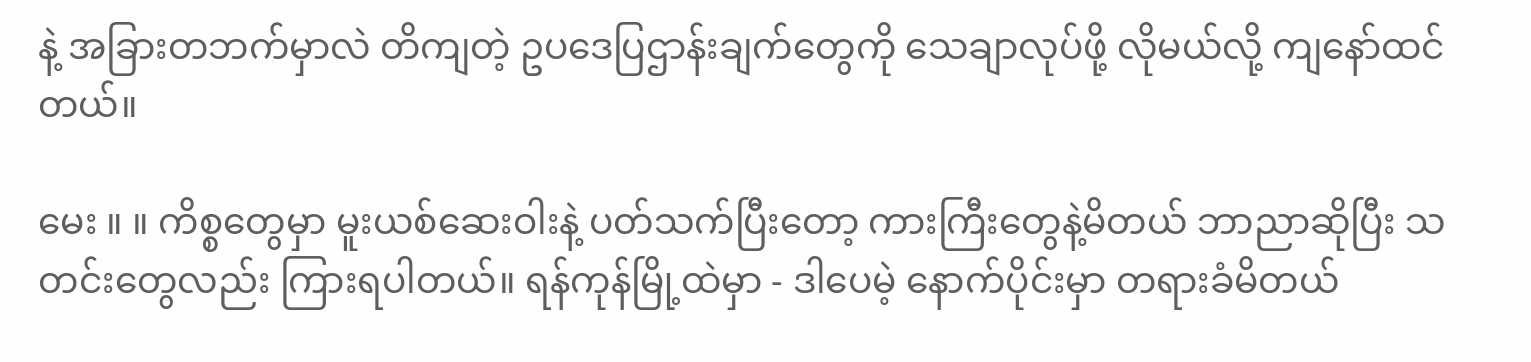နဲ့ အခြားတဘက်မှာလဲ တိကျတဲ့ ဥပဒေပြဌာန်းချက်တွေကို သေချာလုပ်ဖို့ လိုမယ်လို့ ကျနော်ထင်တယ်။

မေး ။ ။ ကိစ္စတွေမှာ မူးယစ်ဆေးဝါးနဲ့ ပတ်သက်ပြီးတော့ ကားကြီးတွေနဲ့မိတယ် ဘာညာဆိုပြီး သတင်းတွေလည်း ကြားရပါတယ်။ ရန်ကုန်မြို့ထဲမှာ - ဒါပေမဲ့ နောက်ပိုင်းမှာ တရားခံမိတယ်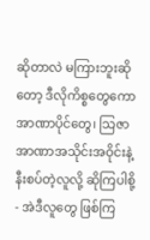ဆိုတာလဲ မကြားဘူးဆိုတော့ ဒီလိုကိစ္စတွေကော အာဏာပိုင်တွေ၊ သြဇာအာဏာအသိုင်းအဝိုင်းနဲ့ နီးစပ်တဲ့လူလို့ ဆိုကြပါစို့ - အဲဒီလူတွေ ဖြစ်ကြ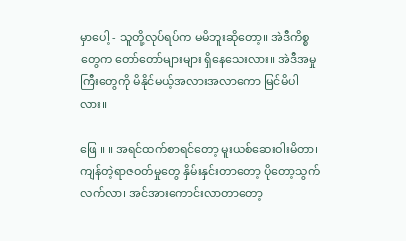မှာပေါ့ - သူတို့လုပ်ရပ်က မမိဘူးဆိုတော့။ အဲဒီကိစ္စတွေက တော်တော်များများ ရှိနေသေးလား။ အဲဒီအမှုကြီးတွေကို မိနိုင်မယ့်အလားအလာကော မြင်မိပါလား။

ဖြေ ။ ။ အရင်ထက်စာရင်တော့ မူးယစ်ဆေးဝါးမိတာ၊ ကျန်တဲ့ရာဇဝတ်မှုတွေ နှိမ်းနှင်းတာတော့ ပိုတော့သွက်လက်လာ၊ အင်အားကောင်းလာတာတော့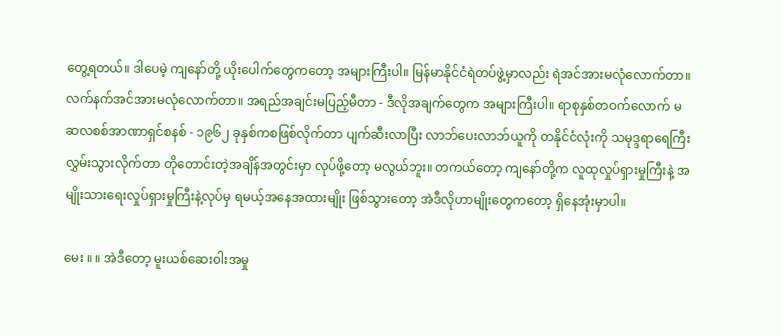တွေ့ရတယ်။ ဒါပေမဲ့ ကျနော်တို့ ယိုးပေါက်တွေကတော့ အများကြီးပါ။ မြန်မာနိုင်ငံရဲတပ်ဖွဲ့မှာလည်း ရဲအင်အားမလုံလောက်တာ။ လက်နက်အင်အားမလုံလောက်တာ။ အရည်အချင်းမပြည့်မီတာ - ဒီလိုအချက်တွေက အများကြီးပါ။ ရာစုနှစ်တဝက်လောက် မဆလစစ်အာဏာရှင်စနစ် - ၁၉၆၂ ခုနှစ်ကစဖြစ်လိုက်တာ ပျက်ဆီးလာပြီး လာဘ်ပေးလာဘ်ယူကို တနိုင်ငံလုံးကို သမုဒ္ဒရာရေကြီး လွှမ်းသွားလိုက်တာ တိုတောင်းတဲ့အချိန်အတွင်းမှာ လုပ်ဖို့တော့ မလွယ်ဘူး။ တကယ်တော့ ကျနော်တို့က လူထုလှုပ်ရှားမှုကြီးနဲ့ အမျိုးသားရေးလှုပ်ရှားမှုကြီးနဲ့လုပ်မှ ရမယ့်အနေအထားမျိုး ဖြစ်သွားတော့ အဲဒီလိုဟာမျိုးတွေကတော့ ရှိနေအုံးမှာပါ။

မေး ။ ။ အဲဒီတော့ မူးယစ်ဆေးဝါးအမှု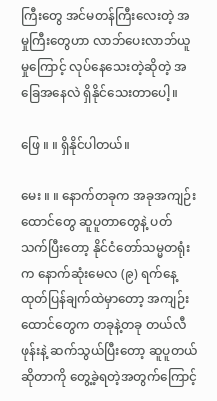ကြီးတွေ အင်မတန်ကြီးလေးတဲ့ အမှုကြီးတွေဟာ လာဘ်ပေးလာဘ်ယူမှုကြောင့် လုပ်နေသေးတဲ့ဆိုတဲ့ အခြေအနေလဲ ရှိနိုင်သေးတာပေါ့။

ဖြေ ။ ။ ရှိနိုင်ပါတယ်။

မေး ။ ။ နောက်တခုက အခုအကျဉ်းထောင်တွေ ဆူပူတာတွေနဲ့ ပတ်သက်ပြီးတော့ နိုင်ငံတော်သမ္မတရုံးက နောက်ဆုံးမေလ (၉) ရက်နေ့ ထုတ်ပြန်ချက်ထဲမှာတော့ အကျဉ်းထောင်တွေက တခုနဲ့တခု တယ်လီဖုန်းနဲ့ ဆက်သွယ်ပြီးတော့ ဆူပူတယ်ဆိုတာကို တွေ့ခဲ့ရတဲ့အတွက်ကြောင့်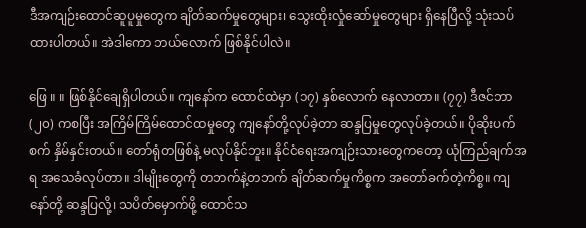ဒီအကျဉ်းထောင်ဆူပူမှုတွေက ချိတ်ဆက်မှုတွေများ၊ သွေးထိုးလှုံဆော်မှုတွေများ ရှိနေပြီလို့ သုံးသပ်ထားပါတယ်။ အဲဒါကော ဘယ်လောက် ဖြစ်နိုင်ပါလဲ။

ဖြေ ။ ။ ဖြစ်နိုင်ချေရှိပါတယ်။ ကျနော်က ထောင်ထဲမှာ (၁၇) နှစ်လောက် နေလာတာ။ (၇၇) ဒီဇင်ဘာ (၂၀) ကစပြီး အကြိမ်ကြိမ်ထောင်ထမှုတွေ ကျနော်တို့လုပ်ခဲ့တာ ဆန္ဒပြမှုတွေလုပ်ခဲ့တယ်။ ပိုဆိုးပက်စက် နှိမ်နှင်းတယ်။ တော်ရုံတဖြစ်နဲ့ မလုပ်နိုင်ဘူး။ နိုင်ငံရေးအကျဉ်းသားတွေကတော့ ယုံကြည်ချက်အရ အသေခံလုပ်တာ။ ဒါမျိုးတွေကို တဘက်နဲ့တဘက် ချိတ်ဆက်မှုကိစ္စက အတော်ခက်တဲ့ကိစ္စ။ ကျနော်တို့ ဆန္ဒပြလို့၊ သပိတ်မှောက်ဖို့ ထောင်သ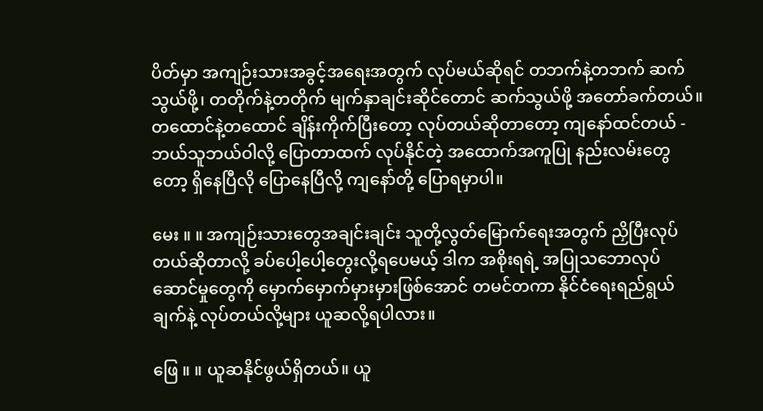ပိတ်မှာ အကျဉ်းသားအခွင့်အရေးအတွက် လုပ်မယ်ဆိုရင် တဘက်နဲ့တဘက် ဆက်သွယ်ဖို့၊ တတိုက်နဲ့တတိုက် မျက်နှာချင်းဆိုင်တောင် ဆက်သွယ်ဖို့ အတော်ခက်တယ်။ တထောင်နဲ့တထောင် ချိန်းကိုက်ပြီးတော့ လုပ်တယ်ဆိုတာတော့ ကျနော်ထင်တယ် - ဘယ်သူဘယ်ဝါလို့ ပြောတာထက် လုပ်နိုင်တဲ့ အထောက်အကူပြု နည်းလမ်းတွေတော့ ရှိနေပြီလို ပြောနေပြီလို့ ကျနော်တို့ ပြောရမှာပါ။

မေး ။ ။ အကျဉ်းသားတွေအချင်းချင်း သူတို့လွတ်မြောက်ရေးအတွက် ညှိပြီးလုပ်တယ်ဆိုတာလို့ ခပ်ပေါ့ပေါ့တွေးလို့ရပေမယ့် ဒါက အစိုးရရဲ့ အပြုသဘောလုပ်ဆောင်မှုတွေကို မှောက်မှောက်မှားမှားဖြစ်အောင် တမင်တကာ နိုင်ငံရေးရည်ရွယ်ချက်နဲ့ လုပ်တယ်လို့များ ယူဆလို့ရပါလား။

ဖြေ ။ ။ ယူဆနိုင်ဖွယ်ရှိတယ်။ ယူ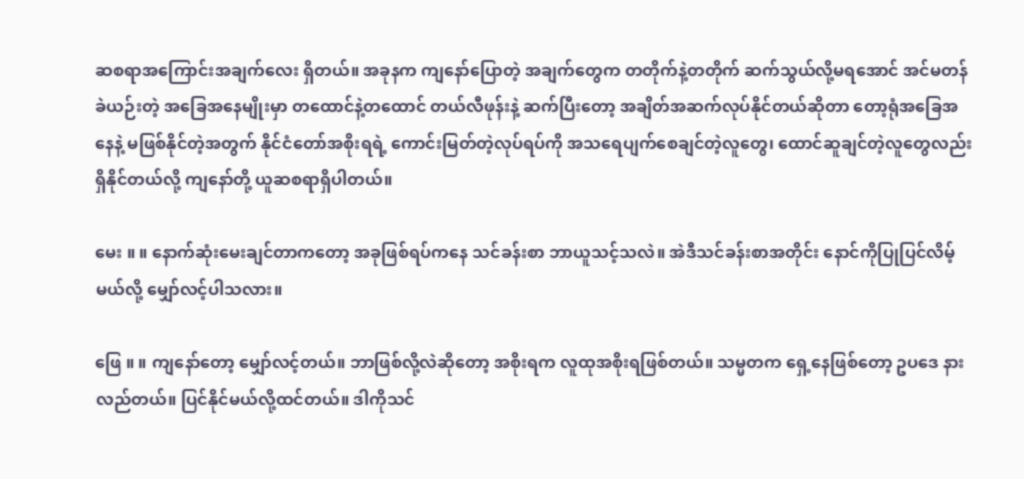ဆစရာအကြောင်းအချက်လေး ရှိတယ်။ အခုနက ကျနော်ပြောတဲ့ အချက်တွေက တတိုက်နဲ့တတိုက် ဆက်သွယ်လို့မရအောင် အင်မတန်ခဲယဉ်းတဲ့ အခြေအနေမျိုးမှာ တထောင်နဲ့တထောင် တယ်လီဖုန်းနဲ့ ဆက်ပြီးတော့ အချိတ်အဆက်လုပ်နိုင်တယ်ဆိုတာ တော့ရုံအခြေအနေနဲ့ မဖြစ်နိုင်တဲ့အတွက် နိုင်ငံတော်အစိုးရရဲ့ ကောင်းမြတ်တဲ့လုပ်ရပ်ကို အသရေပျက်စေချင်တဲ့လူတွေ၊ ထောင်ဆူချင်တဲ့လူတွေလည်း ရှိနိုင်တယ်လို့ ကျနော်တို့ ယူဆစရာရှိပါတယ်။

မေး ။ ။ နောက်ဆုံးမေးချင်တာကတော့ အခုဖြစ်ရပ်ကနေ သင်ခန်းစာ ဘာယူသင့်သလဲ။ အဲဒီသင်ခန်းစာအတိုင်း နောင်ကိုပြုပြင်လိမ့်မယ်လို့ မျှော်လင့်ပါသလား။

ဖြေ ။ ။ ကျနော်တော့ မျှော်လင့်တယ်။ ဘာဖြစ်လို့လဲဆိုတော့ အစိုးရက လူထုအစိုးရဖြစ်တယ်။ သမ္မတက ရှေ့နေဖြစ်တော့ ဥပဒေ နားလည်တယ်။ ပြင်နိုင်မယ်လို့ထင်တယ်။ ဒါကိုသင်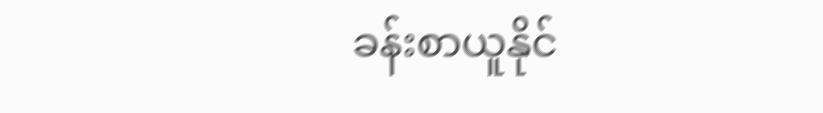ခန်းစာယူနိုင်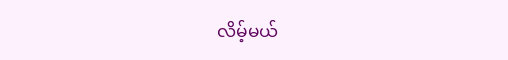လိမ့်မယ်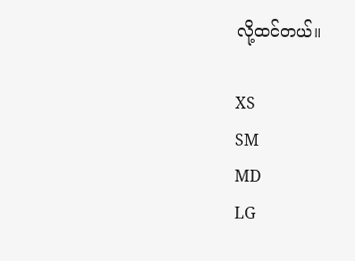လို့ထင်တယ်။

XS
SM
MD
LG